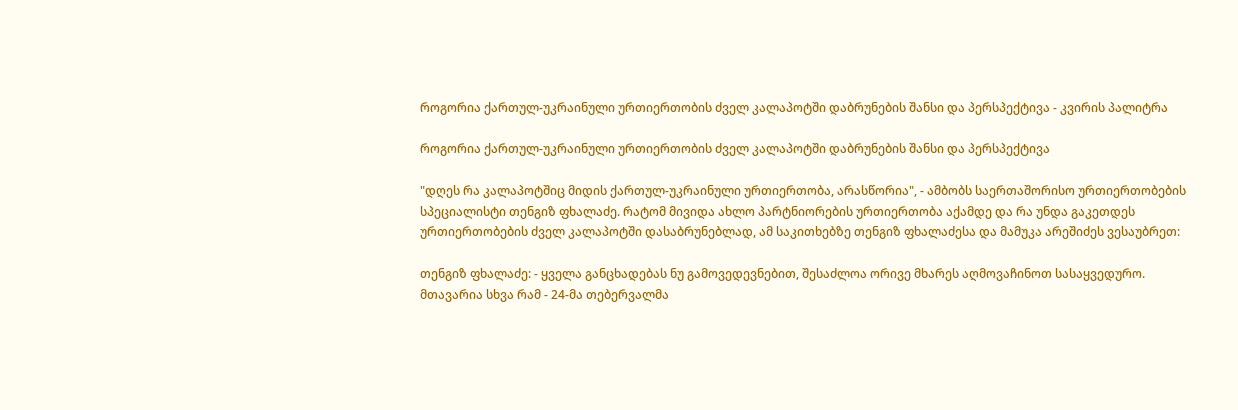როგორია ქართულ-უკრაინული ურთიერთობის ძველ კალაპოტში დაბრუნების შანსი და პერსპექტივა - კვირის პალიტრა

როგორია ქართულ-უკრაინული ურთიერთობის ძველ კალაპოტში დაბრუნების შანსი და პერსპექტივა

"დღეს რა კალაპოტშიც მიდის ქართულ-უკრაინული ურთიერთობა, არასწორია", - ამბობს საერთაშორისო ურთიერთობების სპეციალისტი თენგიზ ფხალაძე. რატომ მივიდა ახლო პარტნიორების ურთიერთობა აქამდე და რა უნდა გაკეთდეს ურთიერთობების ძველ კალაპოტში დასაბრუნებლად, ამ საკითხებზე თენგიზ ფხალაძესა და მამუკა არეშიძეს ვესაუბრეთ:

თენგიზ ფხალაძე: - ყველა განცხადებას ნუ გამოვედევნებით, შესაძლოა ორივე მხარეს აღმოვაჩინოთ სასაყვედურო. მთავარია სხვა რამ - 24-მა თებერვალმა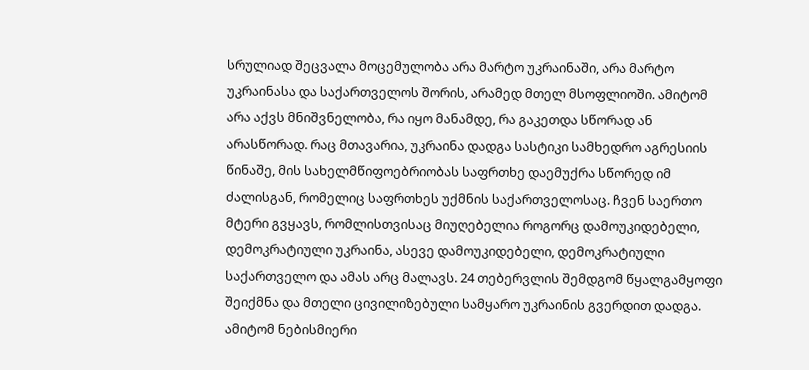სრულიად შეცვალა მოცემულობა არა მარტო უკრაინაში, არა მარტო უკრაინასა და საქართველოს შორის, არამედ მთელ მსოფლიოში. ამიტომ არა აქვს მნიშვნელობა, რა იყო მანამდე, რა გაკეთდა სწორად ან არასწორად. რაც მთავარია, უკრაინა დადგა სასტიკი სამხედრო აგრესიის წინაშე, მის სახელმწიფოებრიობას საფრთხე დაემუქრა სწორედ იმ ძალისგან, რომელიც საფრთხეს უქმნის საქართველოსაც. ჩვენ საერთო მტერი გვყავს, რომლისთვისაც მიუღებელია როგორც დამოუკიდებელი, დემოკრატიული უკრაინა, ასევე დამოუკიდებელი, დემოკრატიული საქართველო და ამას არც მალავს. 24 თებერვლის შემდგომ წყალგამყოფი შეიქმნა და მთელი ცივილიზებული სამყარო უკრაინის გვერდით დადგა. ამიტომ ნებისმიერი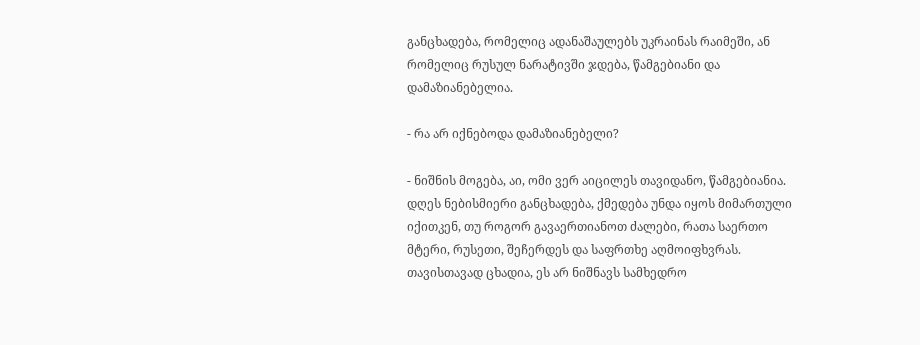განცხადება, რომელიც ადანაშაულებს უკრაინას რაიმეში, ან რომელიც რუსულ ნარატივში ჯდება, წამგებიანი და დამაზიანებელია.

- რა არ იქნებოდა დამაზიანებელი?

- ნიშნის მოგება, აი, ომი ვერ აიცილეს თავიდანო, წამგებიანია. დღეს ნებისმიერი განცხადება, ქმედება უნდა იყოს მიმართული იქითკენ, თუ როგორ გავაერთიანოთ ძალები, რათა საერთო მტერი, რუსეთი, შეჩერდეს და საფრთხე აღმოიფხვრას. თავისთავად ცხადია, ეს არ ნიშნავს სამხედრო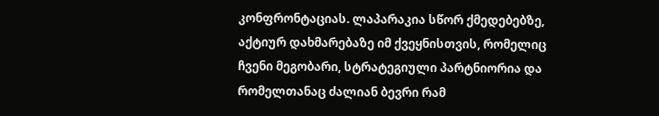კონფრონტაციას. ლაპარაკია სწორ ქმედებებზე, აქტიურ დახმარებაზე იმ ქვეყნისთვის, რომელიც ჩვენი მეგობარი, სტრატეგიული პარტნიორია და რომელთანაც ძალიან ბევრი რამ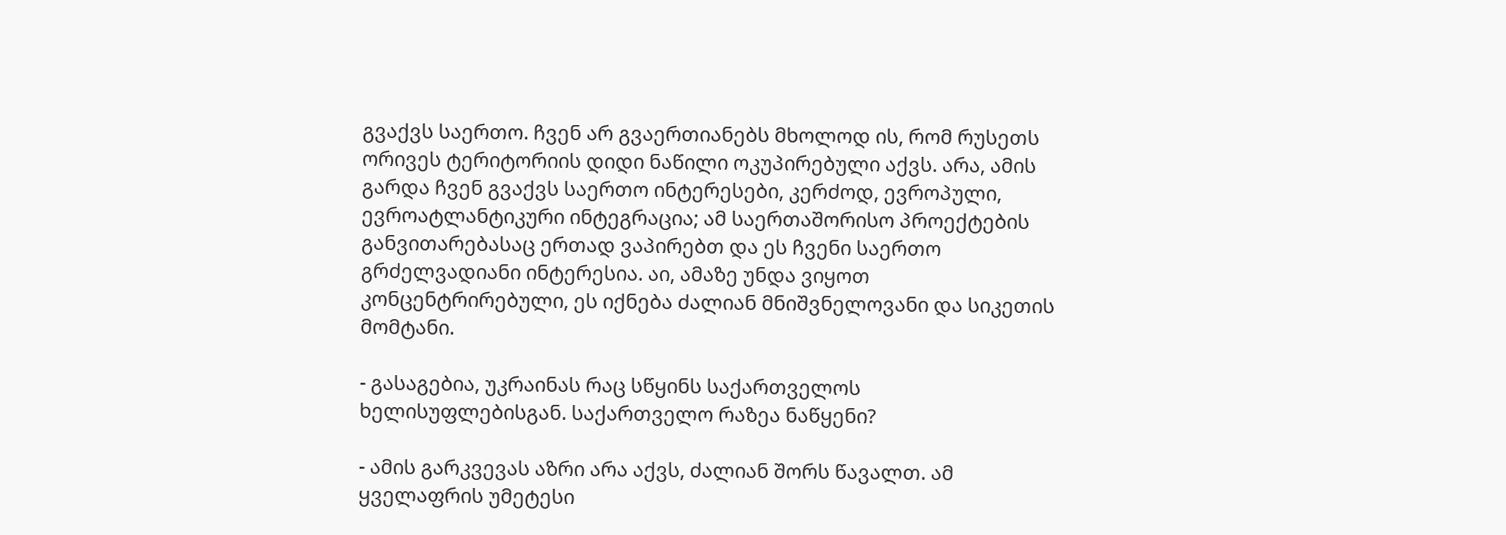გვაქვს საერთო. ჩვენ არ გვაერთიანებს მხოლოდ ის, რომ რუსეთს ორივეს ტერიტორიის დიდი ნაწილი ოკუპირებული აქვს. არა, ამის გარდა ჩვენ გვაქვს საერთო ინტერესები, კერძოდ, ევროპული, ევროატლანტიკური ინტეგრაცია; ამ საერთაშორისო პროექტების განვითარებასაც ერთად ვაპირებთ და ეს ჩვენი საერთო გრძელვადიანი ინტერესია. აი, ამაზე უნდა ვიყოთ კონცენტრირებული, ეს იქნება ძალიან მნიშვნელოვანი და სიკეთის მომტანი.

- გასაგებია, უკრაინას რაც სწყინს საქართველოს ხელისუფლებისგან. საქართველო რაზეა ნაწყენი?

- ამის გარკვევას აზრი არა აქვს, ძალიან შორს წავალთ. ამ ყველაფრის უმეტესი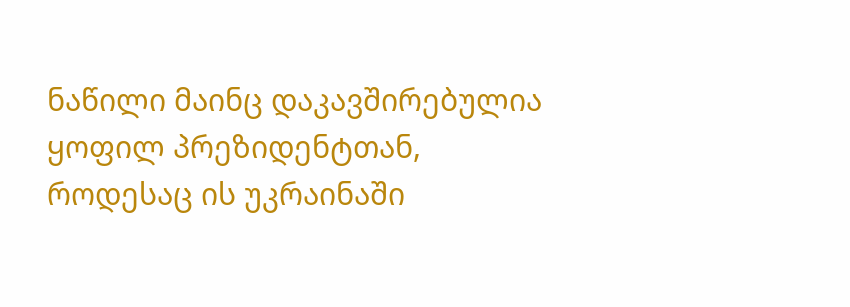ნაწილი მაინც დაკავშირებულია ყოფილ პრეზიდენტთან, როდესაც ის უკრაინაში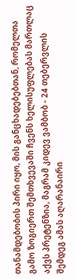თანამდებობის პირი იყო, მის განცხადებებთან, რომელთა გამო ზოგიერთ შემთხვევაში ჩვენს ხელისუფლებას მართლაც აქვს პრეტენზია, მაგრამ კიდევ ვამბობ - 24 თებერვლის შემდეგ ამას აღარანაირი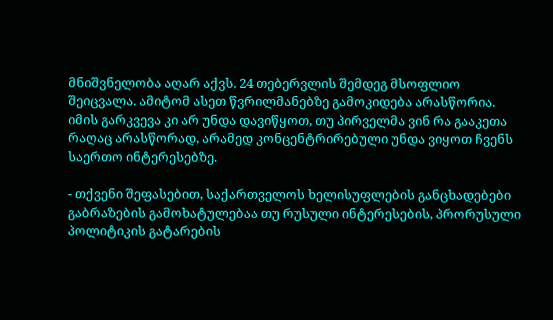მნიშვნელობა აღარ აქვს. 24 თებერვლის შემდეგ მსოფლიო შეიცვალა. ამიტომ ასეთ წვრილმანებზე გამოკიდება არასწორია. იმის გარკვევა კი არ უნდა დავიწყოთ, თუ პირველმა ვინ რა გააკეთა რაღაც არასწორად, არამედ კონცენტრირებული უნდა ვიყოთ ჩვენს საერთო ინტერესებზე.

- თქვენი შეფასებით, საქართველოს ხელისუფლების განცხადებები გაბრაზების გამოხატულებაა თუ რუსული ინტერესების, პრორუსული პოლიტიკის გატარების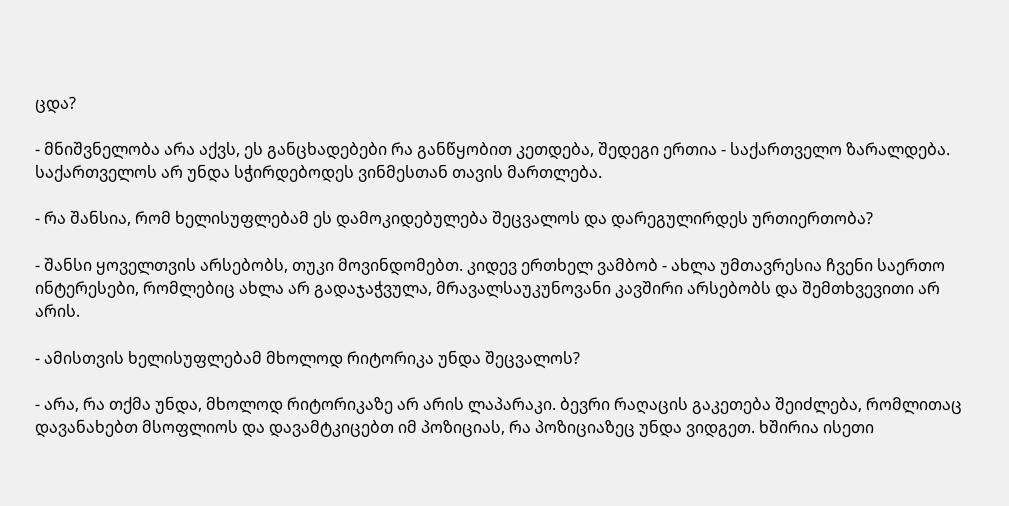ცდა?

- მნიშვნელობა არა აქვს, ეს განცხადებები რა განწყობით კეთდება, შედეგი ერთია - საქართველო ზარალდება. საქართველოს არ უნდა სჭირდებოდეს ვინმესთან თავის მართლება.

- რა შანსია, რომ ხელისუფლებამ ეს დამოკიდებულება შეცვალოს და დარეგულირდეს ურთიერთობა?

- შანსი ყოველთვის არსებობს, თუკი მოვინდომებთ. კიდევ ერთხელ ვამბობ - ახლა უმთავრესია ჩვენი საერთო ინტერესები, რომლებიც ახლა არ გადაჯაჭვულა, მრავალსაუკუნოვანი კავშირი არსებობს და შემთხვევითი არ არის.

- ამისთვის ხელისუფლებამ მხოლოდ რიტორიკა უნდა შეცვალოს?

- არა, რა თქმა უნდა, მხოლოდ რიტორიკაზე არ არის ლაპარაკი. ბევრი რაღაცის გაკეთება შეიძლება, რომლითაც დავანახებთ მსოფლიოს და დავამტკიცებთ იმ პოზიციას, რა პოზიციაზეც უნდა ვიდგეთ. ხშირია ისეთი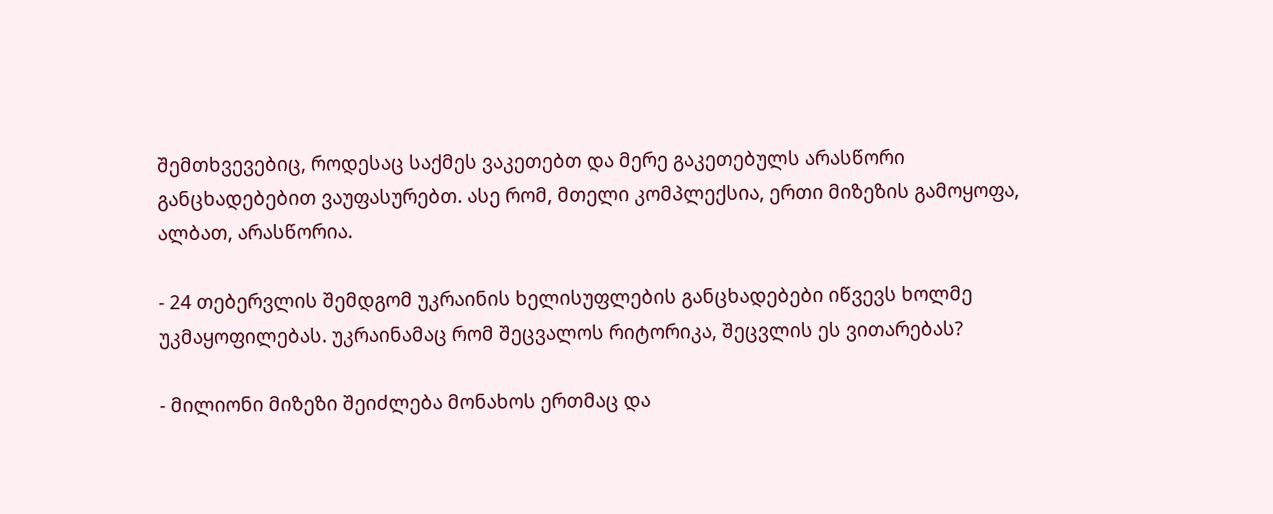შემთხვევებიც, როდესაც საქმეს ვაკეთებთ და მერე გაკეთებულს არასწორი განცხადებებით ვაუფასურებთ. ასე რომ, მთელი კომპლექსია, ერთი მიზეზის გამოყოფა, ალბათ, არასწორია.

- 24 თებერვლის შემდგომ უკრაინის ხელისუფლების განცხადებები იწვევს ხოლმე უკმაყოფილებას. უკრაინამაც რომ შეცვალოს რიტორიკა, შეცვლის ეს ვითარებას?

- მილიონი მიზეზი შეიძლება მონახოს ერთმაც და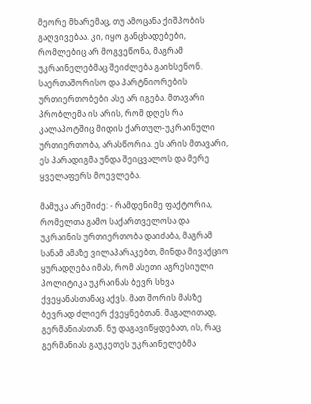მეორე მხარემაც, თუ ამოცანა ქიშპობის გაღვივებაა. კი, იყო განცხადებები, რომლებიც არ მოგვეწონა, მაგრამ უკრაინელებმაც შეიძლება გაიხსენონ. საერთაშორისო და პარტნიორების ურთიერთობები ასე არ იგება. მთავარი პრობლემა ის არის, რომ დღეს რა კალაპოტშიც მიდის ქართულ-უკრაინული ურთიერთობა, არასწორია. ეს არის მთავარი, ეს პარადიგმა უნდა შეიცვალოს და მერე ყველაფერს მოევლება.

მამუკა არეშიძე: - რამდენიმე ფაქტორია, რომელთა გამო საქართველოსა და უკრაინის ურთიერთობა დაიძაბა, მაგრამ სანამ ამაზე ვილაპარაკებთ, მინდა მივაქციო ყურადღება იმას, რომ ასეთი აგრესიული პოლიტიკა უკრაინას ბევრ სხვა ქვეყანასთანაც აქვს. მათ შორის მასზე ბევრად ძლიერ ქვეყნებთან. მაგალითად, გერმანიასთან. ნუ დაგავიწყდებათ, ის, რაც გერმანიას გაუკეთეს უკრაინელებმა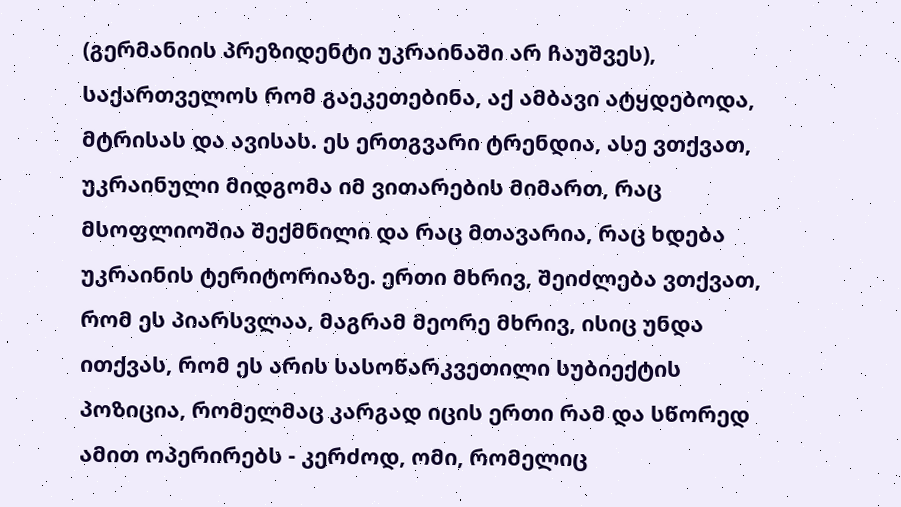(გერმანიის პრეზიდენტი უკრაინაში არ ჩაუშვეს), საქართველოს რომ გაეკეთებინა, აქ ამბავი ატყდებოდა, მტრისას და ავისას. ეს ერთგვარი ტრენდია, ასე ვთქვათ, უკრაინული მიდგომა იმ ვითარების მიმართ, რაც მსოფლიოშია შექმნილი და რაც მთავარია, რაც ხდება უკრაინის ტერიტორიაზე. ერთი მხრივ, შეიძლება ვთქვათ, რომ ეს პიარსვლაა, მაგრამ მეორე მხრივ, ისიც უნდა ითქვას, რომ ეს არის სასოწარკვეთილი სუბიექტის პოზიცია, რომელმაც კარგად იცის ერთი რამ და სწორედ ამით ოპერირებს - კერძოდ, ომი, რომელიც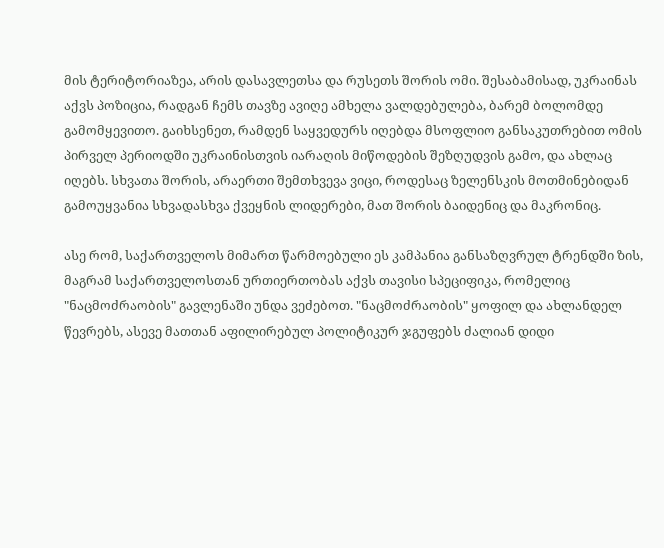მის ტერიტორიაზეა, არის დასავლეთსა და რუსეთს შორის ომი. შესაბამისად, უკრაინას აქვს პოზიცია, რადგან ჩემს თავზე ავიღე ამხელა ვალდებულება, ბარემ ბოლომდე გამომყევითო. გაიხსენეთ, რამდენ საყვედურს იღებდა მსოფლიო განსაკუთრებით ომის პირველ პერიოდში უკრაინისთვის იარაღის მიწოდების შეზღუდვის გამო, და ახლაც იღებს. სხვათა შორის, არაერთი შემთხვევა ვიცი, როდესაც ზელენსკის მოთმინებიდან გამოუყვანია სხვადასხვა ქვეყნის ლიდერები, მათ შორის ბაიდენიც და მაკრონიც.

ასე რომ, საქართველოს მიმართ წარმოებული ეს კამპანია განსაზღვრულ ტრენდში ზის, მაგრამ საქართველოსთან ურთიერთობას აქვს თავისი სპეციფიკა, რომელიც "ნაცმოძრაობის" გავლენაში უნდა ვეძებოთ. "ნაცმოძრაობის" ყოფილ და ახლანდელ წევრებს, ასევე მათთან აფილირებულ პოლიტიკურ ჯგუფებს ძალიან დიდი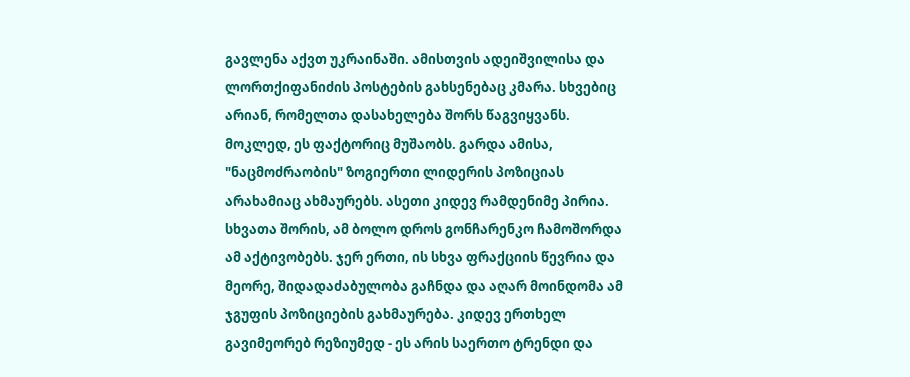გავლენა აქვთ უკრაინაში. ამისთვის ადეიშვილისა და ლორთქიფანიძის პოსტების გახსენებაც კმარა. სხვებიც არიან, რომელთა დასახელება შორს წაგვიყვანს. მოკლედ, ეს ფაქტორიც მუშაობს. გარდა ამისა, "ნაცმოძრაობის" ზოგიერთი ლიდერის პოზიციას არახამიაც ახმაურებს. ასეთი კიდევ რამდენიმე პირია. სხვათა შორის, ამ ბოლო დროს გონჩარენკო ჩამოშორდა ამ აქტივობებს. ჯერ ერთი, ის სხვა ფრაქციის წევრია და მეორე, შიდადაძაბულობა გაჩნდა და აღარ მოინდომა ამ ჯგუფის პოზიციების გახმაურება. კიდევ ერთხელ გავიმეორებ რეზიუმედ - ეს არის საერთო ტრენდი და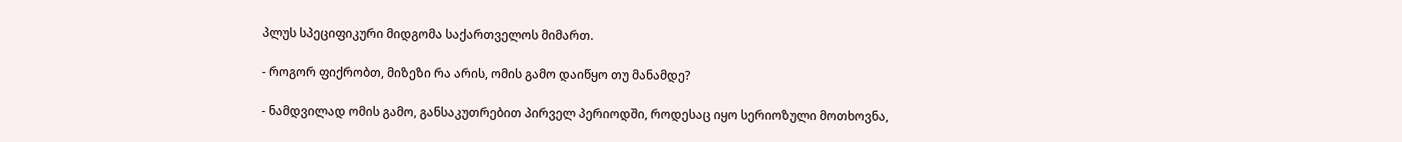პლუს სპეციფიკური მიდგომა საქართველოს მიმართ.

- როგორ ფიქრობთ, მიზეზი რა არის, ომის გამო დაიწყო თუ მანამდე?

- ნამდვილად ომის გამო, განსაკუთრებით პირველ პერიოდში, როდესაც იყო სერიოზული მოთხოვნა,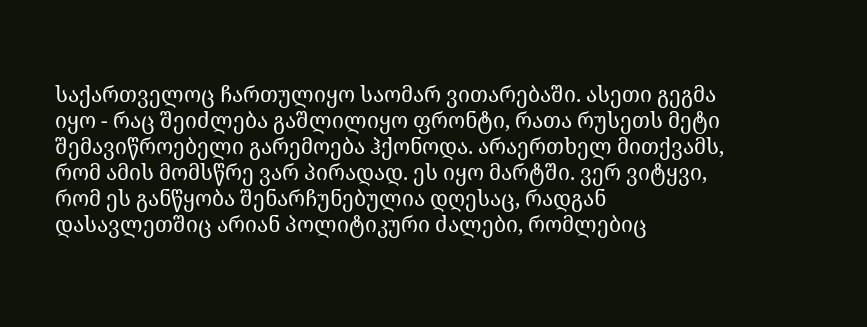საქართველოც ჩართულიყო საომარ ვითარებაში. ასეთი გეგმა იყო - რაც შეიძლება გაშლილიყო ფრონტი, რათა რუსეთს მეტი შემავიწროებელი გარემოება ჰქონოდა. არაერთხელ მითქვამს, რომ ამის მომსწრე ვარ პირადად. ეს იყო მარტში. ვერ ვიტყვი, რომ ეს განწყობა შენარჩუნებულია დღესაც, რადგან დასავლეთშიც არიან პოლიტიკური ძალები, რომლებიც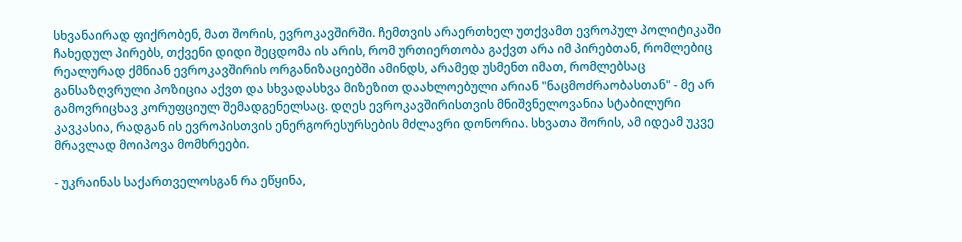სხვანაირად ფიქრობენ, მათ შორის, ევროკავშირში. ჩემთვის არაერთხელ უთქვამთ ევროპულ პოლიტიკაში ჩახედულ პირებს, თქვენი დიდი შეცდომა ის არის, რომ ურთიერთობა გაქვთ არა იმ პირებთან, რომლებიც რეალურად ქმნიან ევროკავშირის ორგანიზაციებში ამინდს, არამედ უსმენთ იმათ, რომლებსაც განსაზღვრული პოზიცია აქვთ და სხვადასხვა მიზეზით დაახლოებული არიან "ნაცმოძრაობასთან" - მე არ გამოვრიცხავ კორუფციულ შემადგენელსაც. დღეს ევროკავშირისთვის მნიშვნელოვანია სტაბილური კავკასია, რადგან ის ევროპისთვის ენერგორესურსების მძლავრი დონორია. სხვათა შორის, ამ იდეამ უკვე მრავლად მოიპოვა მომხრეები.

- უკრაინას საქართველოსგან რა ეწყინა,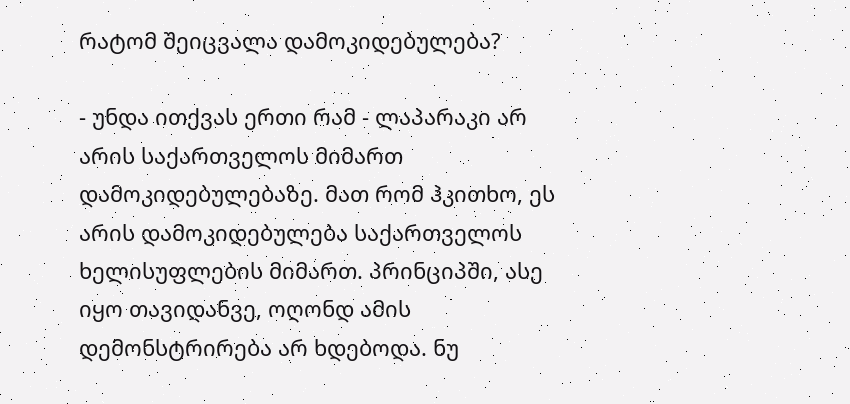რატომ შეიცვალა დამოკიდებულება?

- უნდა ითქვას ერთი რამ - ლაპარაკი არ არის საქართველოს მიმართ დამოკიდებულებაზე. მათ რომ ჰკითხო, ეს არის დამოკიდებულება საქართველოს ხელისუფლების მიმართ. პრინციპში, ასე იყო თავიდანვე, ოღონდ ამის დემონსტრირება არ ხდებოდა. ნუ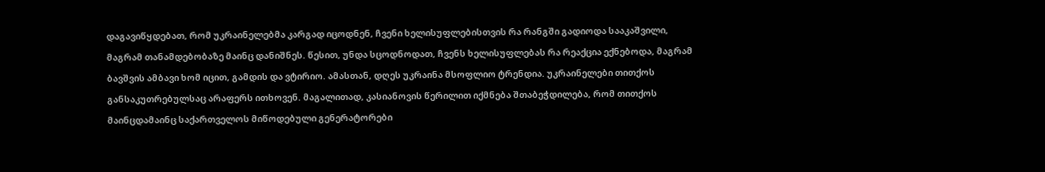დაგავიწყდებათ, რომ უკრაინელებმა კარგად იცოდნენ, ჩვენი ხელისუფლებისთვის რა რანგში გადიოდა სააკაშვილი, მაგრამ თანამდებობაზე მაინც დანიშნეს. წესით, უნდა სცოდნოდათ, ჩვენს ხელისუფლებას რა რეაქცია ექნებოდა, მაგრამ ბავშვის ამბავი ხომ იცით, გამდის და ვტირიო. ამასთან, დღეს უკრაინა მსოფლიო ტრენდია. უკრაინელები თითქოს განსაკუთრებულსაც არაფერს ითხოვენ. მაგალითად, კასიანოვის წერილით იქმნება შთაბეჭდილება, რომ თითქოს მაინცდამაინც საქართველოს მიწოდებული გენერატორები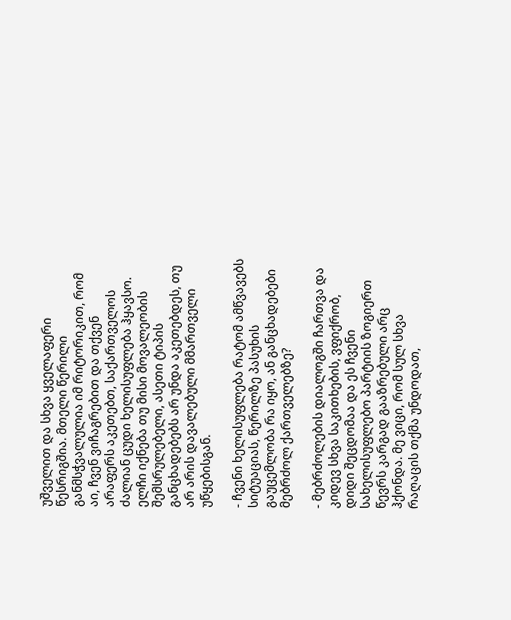უშველით და სხვა ყველაფერი წესრიგშია. მთელი წერილი განმსჭვალულია იმ რიტორიკით, რომ აი, ჩვენ ვიჩაგრებით და თქვენ არაფერს აკეთებთ, საქართველოს ძალიან ცუდი ხელისუფლება ჰყავსო. ელჩი იქნება თუ მისი მოვალეობის შემსრულებელი, ასეთი ტიპის განცხადებებს არ უნდა აკეთებდეს, თუ არ არის დავალებული მმართველი უწყებისგან.

- ჩვენი ხელისუფლება რატომ ამწვავებს სიტუაციას, წერილზე პასუხის გაუცემლობა რა იყო, ან განცხადებები მებრძოლ ქართველებზე?

- მებრძოლების დიალოგში ჩართვა და კიდევ სხვა საკითხების, ვფიქრობ, დიდი შეცდომაა და ეს ჩვენი სახელისუფლებო პარტიის ზოგიერთ წევრს კარგად გააზრებული არც ჰქონდა. მე ვიცი, რომ სულ სხვა რაღაცის თქმა უნდოდათ,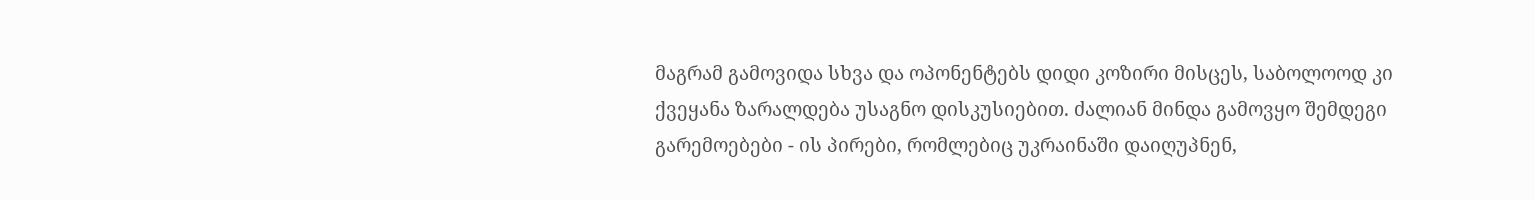მაგრამ გამოვიდა სხვა და ოპონენტებს დიდი კოზირი მისცეს, საბოლოოდ კი ქვეყანა ზარალდება უსაგნო დისკუსიებით. ძალიან მინდა გამოვყო შემდეგი გარემოებები - ის პირები, რომლებიც უკრაინაში დაიღუპნენ,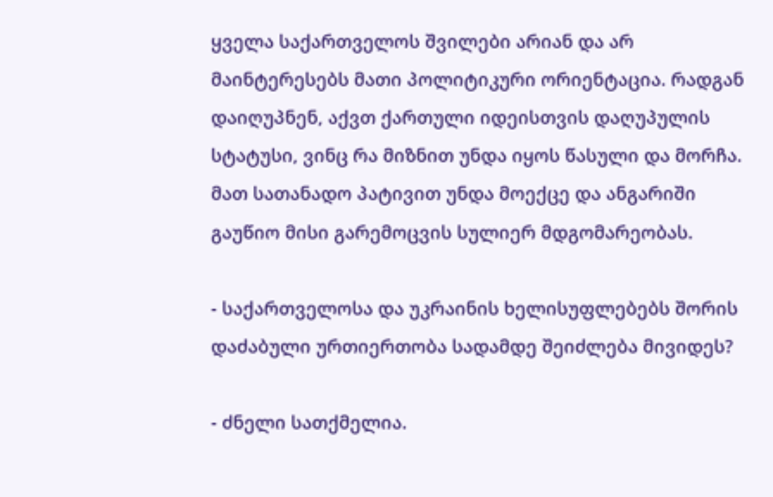ყველა საქართველოს შვილები არიან და არ მაინტერესებს მათი პოლიტიკური ორიენტაცია. რადგან დაიღუპნენ, აქვთ ქართული იდეისთვის დაღუპულის სტატუსი, ვინც რა მიზნით უნდა იყოს წასული და მორჩა. მათ სათანადო პატივით უნდა მოექცე და ანგარიში გაუწიო მისი გარემოცვის სულიერ მდგომარეობას.

- საქართველოსა და უკრაინის ხელისუფლებებს შორის დაძაბული ურთიერთობა სადამდე შეიძლება მივიდეს?

- ძნელი სათქმელია.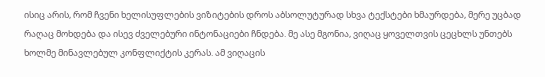ისიც არის, რომ ჩვენი ხელისუფლების ვიზიტების დროს აბსოლუტურად სხვა ტექსტები ხმაურდება, მერე უცბად რაღაც მოხდება და ისევ ძველებური ინტონაციები ჩნდება. მე ასე მგონია, ვიღაც ყოველთვის ცეცხლს უნთებს ხოლმე მინავლებულ კონფლიქტის კერას. ამ ვიღაცის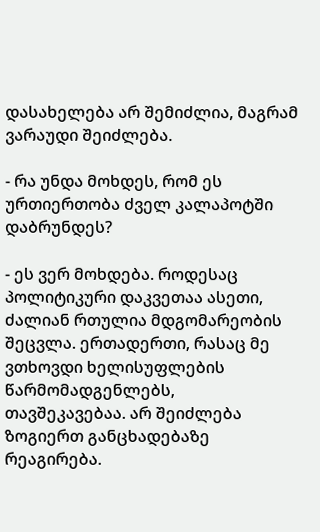დასახელება არ შემიძლია, მაგრამ ვარაუდი შეიძლება.

- რა უნდა მოხდეს, რომ ეს ურთიერთობა ძველ კალაპოტში დაბრუნდეს?

- ეს ვერ მოხდება. როდესაც პოლიტიკური დაკვეთაა ასეთი, ძალიან რთულია მდგომარეობის შეცვლა. ერთადერთი, რასაც მე ვთხოვდი ხელისუფლების წარმომადგენლებს, თავშეკავებაა. არ შეიძლება ზოგიერთ განცხადებაზე რეაგირება.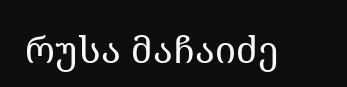რუსა მაჩაიძე